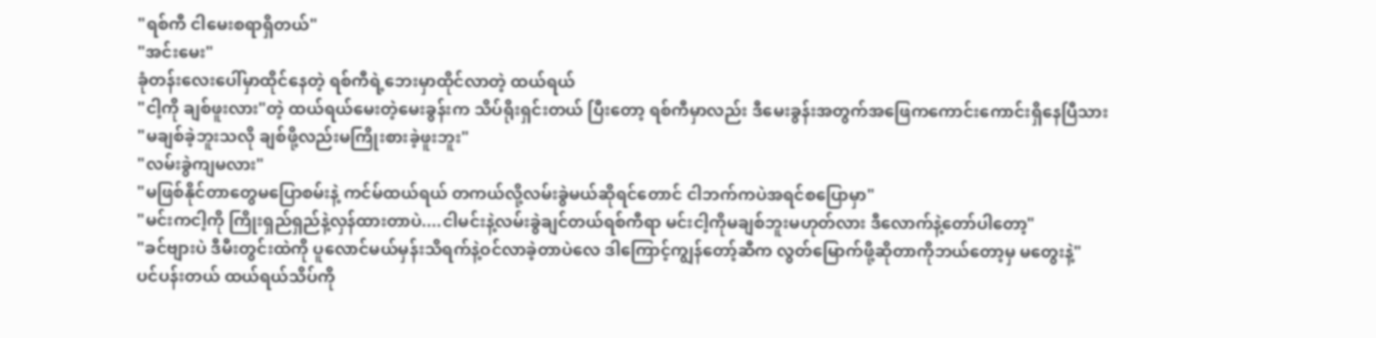"ရစ်ကီ ငါမေးစရာရှိတယ်"
"အင်းမေး"
ခုံတန်းလေးပေါ်မှာထိုင်နေတဲ့ ရစ်ကီရဲ့ဘေးမှာထိုင်လာတဲ့ ထယ်ရယ်
"ငါ့ကို ချစ်ဖူးလား"တဲ့ ထယ်ရယ်မေးတဲ့မေးခွန်းက သိပ်ရိုးရှင်းတယ် ပြီးတော့ ရစ်ကီမှာလည်း ဒီမေးခွန်းအတွက်အဖြေကကောင်းကောင်းရှိနေပြီသား
"မချစ်ခဲ့ဘူးသလို ချစ်ဖို့လည်းမကြိုးစားခဲ့ဖူးဘူး"
"လမ်းခွဲကျမလား"
"မဖြစ်နိုင်တာတွေမပြောစမ်းနဲ့ ကင်မ်ထယ်ရယ် တကယ်လို့လမ်းခွဲမယ်ဆိုရင်တောင် ငါဘက်ကပဲအရင်စပြောမှာ"
"မင်းကငါ့ကို ကြိုးရှည်ရှည်နဲ့လှန်ထားတာပဲ....ငါမင်းနဲ့လမ်းခွဲချင်တယ်ရစ်ကီရာ မင်းငါ့ကိုမချစ်ဘူးမဟုတ်လား ဒီလောက်နဲ့တော်ပါတော့"
"ခင်ဗျားပဲ ဒီမီးတွင်းထဲကို ပူလောင်မယ်မှန်းသိရက်နဲ့ဝင်လာခဲ့တာပဲလေ ဒါကြောင့်ကျွန်တော့်ဆီက လွတ်မြောက်ဖို့ဆိုတာကိုဘယ်တော့မှ မတွေးနဲ့"
ပင်ပန်းတယ် ထယ်ရယ်သိပ်ကို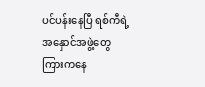ပင်ပန်းနေပြီ ရစ်ကီရဲ့အနှောင်အဖွဲ့တွေကြားကနေ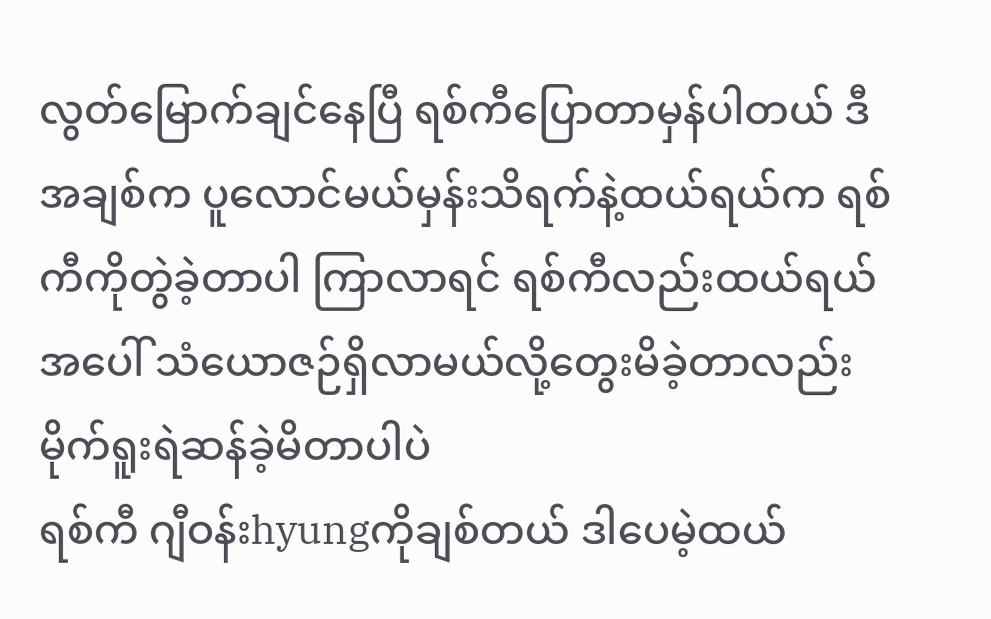လွတ်မြောက်ချင်နေပြီ ရစ်ကီပြောတာမှန်ပါတယ် ဒီအချစ်က ပူလောင်မယ်မှန်းသိရက်နဲ့ထယ်ရယ်က ရစ်ကီကိုတွဲခဲ့တာပါ ကြာလာရင် ရစ်ကီလည်းထယ်ရယ်အပေါ် သံယောဇဉ်ရှိလာမယ်လို့တွေးမိခဲ့တာလည်း မိုက်ရူးရဲဆန်ခဲ့မိတာပါပဲ
ရစ်ကီ ဂျီဝန်းhyungကိုချစ်တယ် ဒါပေမဲ့ထယ်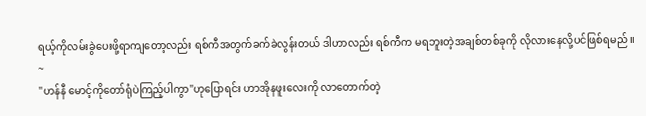ရယ့်ကိုလမ်းခွဲပေးဖို့ရာကျတော့လည်း ရစ်ကီအတွက်ခက်ခဲလွန်းတယ် ဒါဟာလည်း ရစ်ကီက မရဘူးတဲ့အချစ်တစ်ခုကို လိုလားနေလို့ပင်ဖြစ်ရမည်။
~
"ဟန်နီ မောင့်ကိုတော်ရုံပဲကြည့်ပါကွာ"ဟုပြောရင်း ဟာအိုနဖူးလေးကို လာတောက်တဲ့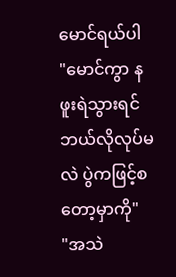မောင်ရယ်ပါ
"မောင်ကွာ နဖူးရဲသွားရင် ဘယ်လိုလုပ်မလဲ ပွဲကဖြင့်စတော့မှာကို"
"အသဲ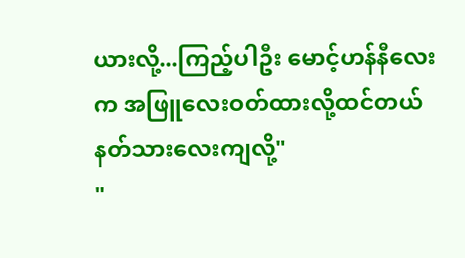ယားလို့...ကြည့်ပါဦး မောင့်ဟန်နီလေးက အဖြူလေးဝတ်ထားလို့ထင်တယ် နတ်သားလေးကျလို့"
"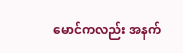မောင်ကလည်း အနက်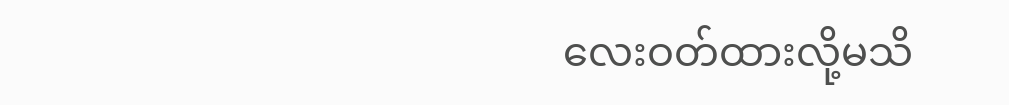လေးဝတ်ထားလို့မသိ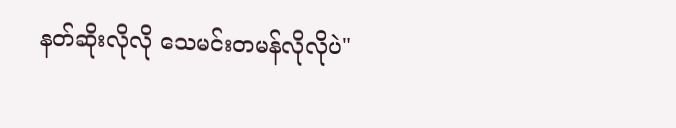နတ်ဆိုးလိုလို သေမင်းတမန်လိုလိုပဲ"